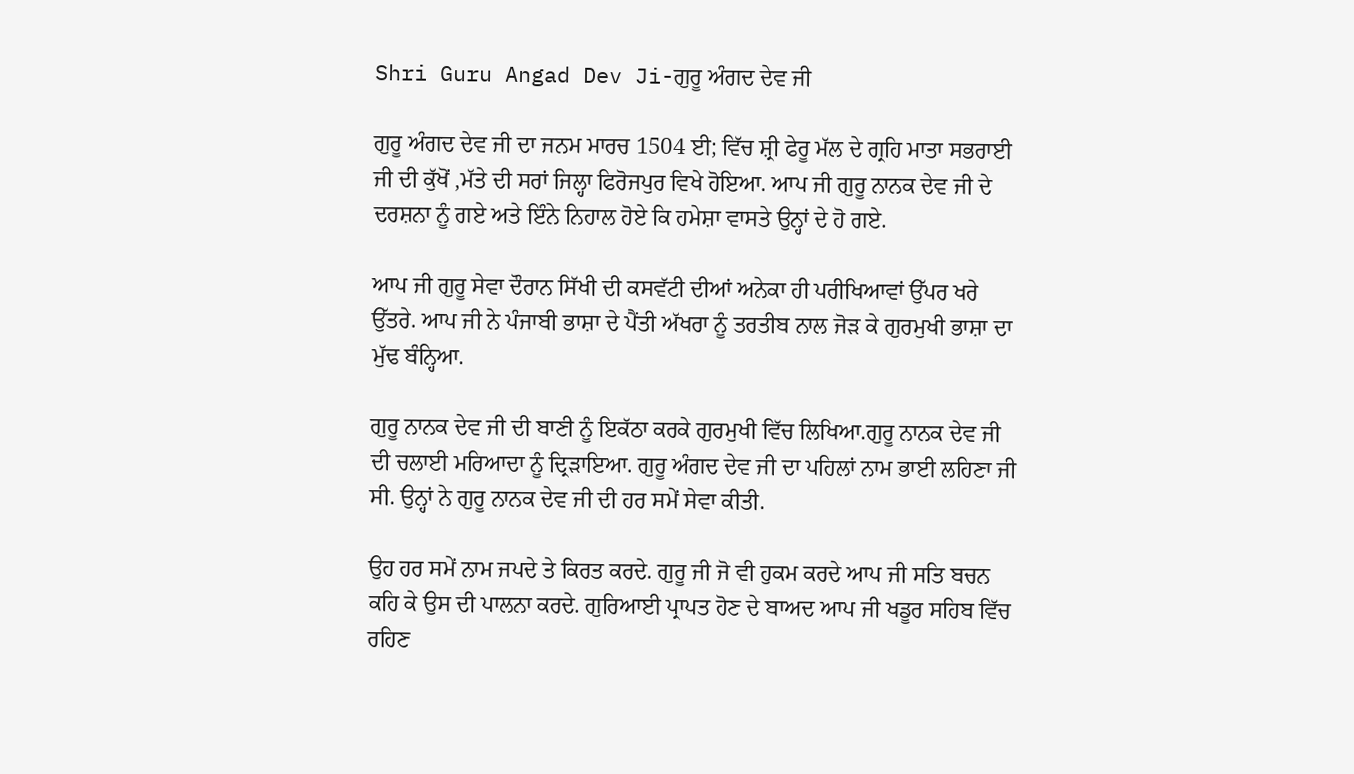Shri Guru Angad Dev Ji-ਗੁਰੂ ਅੰਗਦ ਦੇਵ ਜੀ

ਗੁਰੂ ਅੰਗਦ ਦੇਵ ਜੀ ਦਾ ਜਨਮ ਮਾਰਚ 1504 ਈ; ਵਿੱਚ ਸ਼੍ਰੀ ਫੇਰੂ ਮੱਲ ਦੇ ਗ੍ਰਹਿ ਮਾਤਾ ਸਭਰਾਈ ਜੀ ਦੀ ਕੁੱਖੋਂ ,ਮੱਤੇ ਦੀ ਸਰਾਂ ਜਿਲ੍ਹਾ ਫਿਰੋਜਪੁਰ ਵਿਖੇ ਹੋਇਆ. ਆਪ ਜੀ ਗੁਰੂ ਨਾਨਕ ਦੇਵ ਜੀ ਦੇ ਦਰਸ਼ਨਾ ਨੂੰ ਗਏ ਅਤੇ ਇੰਨੇ ਨਿਹਾਲ ਹੋਏ ਕਿ ਹਮੇਸ਼ਾ ਵਾਸਤੇ ਉਨ੍ਹਾਂ ਦੇ ਹੋ ਗਏ.

ਆਪ ਜੀ ਗੁਰੂ ਸੇਵਾ ਦੌਰਾਨ ਸਿੱਖੀ ਦੀ ਕਸਵੱਟੀ ਦੀਆਂ ਅਨੇਕਾ ਹੀ ਪਰੀਖਿਆਵਾਂ ਉੱਪਰ ਖਰੇ ਉੱਤਰੇ. ਆਪ ਜੀ ਨੇ ਪੰਜਾਬੀ ਭਾਸ਼ਾ ਦੇ ਪੈਂਤੀ ਅੱਖਰਾ ਨੂੰ ਤਰਤੀਬ ਨਾਲ ਜੋੜ ਕੇ ਗੁਰਮੁਖੀ ਭਾਸ਼ਾ ਦਾ ਮੁੱਢ ਬੰਨ੍ਹਿਆ.

ਗੁਰੂ ਨਾਨਕ ਦੇਵ ਜੀ ਦੀ ਬਾਣੀ ਨੂੰ ਇਕੱਠਾ ਕਰਕੇ ਗੁਰਮੁਖੀ ਵਿੱਚ ਲਿਖਿਆ.ਗੁਰੂ ਨਾਨਕ ਦੇਵ ਜੀ ਦੀ ਚਲਾਈ ਮਰਿਆਦਾ ਨੂੰ ਦ੍ਰਿੜਾਇਆ. ਗੁਰੂ ਅੰਗਦ ਦੇਵ ਜੀ ਦਾ ਪਹਿਲਾਂ ਨਾਮ ਭਾਈ ਲਹਿਣਾ ਜੀ ਸੀ. ਉਨ੍ਹਾਂ ਨੇ ਗੁਰੂ ਨਾਨਕ ਦੇਵ ਜੀ ਦੀ ਹਰ ਸਮੇਂ ਸੇਵਾ ਕੀਤੀ.

ਉਹ ਹਰ ਸਮੇਂ ਨਾਮ ਜਪਦੇ ਤੇ ਕਿਰਤ ਕਰਦੇ. ਗੁਰੂ ਜੀ ਜੋ ਵੀ ਹੁਕਮ ਕਰਦੇ ਆਪ ਜੀ ਸਤਿ ਬਚਨ ਕਹਿ ਕੇ ਉਸ ਦੀ ਪਾਲਨਾ ਕਰਦੇ. ਗੁਰਿਆਈ ਪ੍ਰਾਪਤ ਹੋਣ ਦੇ ਬਾਅਦ ਆਪ ਜੀ ਖਡੂਰ ਸਹਿਬ ਵਿੱਚ ਰਹਿਣ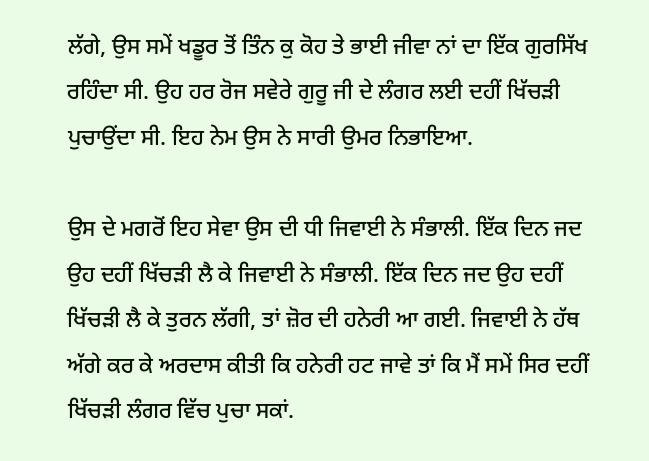ਲੱਗੇ, ਉਸ ਸਮੇਂ ਖਡੂਰ ਤੋਂ ਤਿੰਨ ਕੁ ਕੋਹ ਤੇ ਭਾਈ ਜੀਵਾ ਨਾਂ ਦਾ ਇੱਕ ਗੁਰਸਿੱਖ ਰਹਿੰਦਾ ਸੀ. ਉਹ ਹਰ ਰੋਜ ਸਵੇਰੇ ਗੁਰੂ ਜੀ ਦੇ ਲੰਗਰ ਲਈ ਦਹੀਂ ਖਿੱਚੜੀ ਪੁਚਾਉਂਦਾ ਸੀ. ਇਹ ਨੇਮ ਉਸ ਨੇ ਸਾਰੀ ਉਮਰ ਨਿਭਾਇਆ.

ਉਸ ਦੇ ਮਗਰੋਂ ਇਹ ਸੇਵਾ ਉਸ ਦੀ ਧੀ ਜਿਵਾਈ ਨੇ ਸੰਭਾਲੀ. ਇੱਕ ਦਿਨ ਜਦ ਉਹ ਦਹੀਂ ਖਿੱਚੜੀ ਲੈ ਕੇ ਜਿਵਾਈ ਨੇ ਸੰਭਾਲੀ. ਇੱਕ ਦਿਨ ਜਦ ਉਹ ਦਹੀਂ ਖਿੱਚੜੀ ਲੈ ਕੇ ਤੁਰਨ ਲੱਗੀ, ਤਾਂ ਜ਼ੋਰ ਦੀ ਹਨੇਰੀ ਆ ਗਈ. ਜਿਵਾਈ ਨੇ ਹੱਥ ਅੱਗੇ ਕਰ ਕੇ ਅਰਦਾਸ ਕੀਤੀ ਕਿ ਹਨੇਰੀ ਹਟ ਜਾਵੇ ਤਾਂ ਕਿ ਮੈਂ ਸਮੇਂ ਸਿਰ ਦਹੀਂ ਖਿੱਚੜੀ ਲੰਗਰ ਵਿੱਚ ਪੁਚਾ ਸਕਾਂ.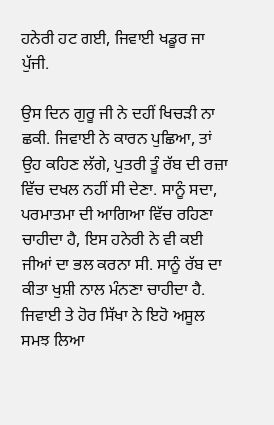ਹਨੇਰੀ ਹਟ ਗਈ, ਜਿਵਾਈ ਖਡੂਰ ਜਾ ਪੁੱਜੀ.

ਉਸ ਦਿਨ ਗੁਰੂ ਜੀ ਨੇ ਦਹੀਂ ਖਿਚੜੀ ਨਾ ਛਕੀ. ਜਿਵਾਈ ਨੇ ਕਾਰਨ ਪੁਛਿਆ, ਤਾਂ ਉਹ ਕਹਿਣ ਲੱਗੇ, ਪੁਤਰੀ ਤੂੰ ਰੱਬ ਦੀ ਰਜ਼ਾ ਵਿੱਚ ਦਖਲ ਨਹੀਂ ਸੀ ਦੇਣਾ. ਸਾਨੂੰ ਸਦਾ, ਪਰਮਾਤਮਾ ਦੀ ਆਗਿਆ ਵਿੱਚ ਰਹਿਣਾ ਚਾਹੀਦਾ ਹੈ, ਇਸ ਹਨੇਰੀ ਨੇ ਵੀ ਕਈ ਜੀਆਂ ਦਾ ਭਲ ਕਰਨਾ ਸੀ. ਸਾਨੂੰ ਰੱਬ ਦਾ ਕੀਤਾ ਖੁਸ਼ੀ ਨਾਲ ਮੰਨਣਾ ਚਾਹੀਦਾ ਹੈ. ਜਿਵਾਈ ਤੇ ਹੋਰ ਸਿੱਖਾ ਨੇ ਇਹੋ ਅਸੂਲ ਸਮਝ ਲਿਆ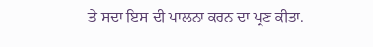ਤੇ ਸਦਾ ਇਸ ਦੀ ਪਾਲਨਾ ਕਰਨ ਦਾ ਪ੍ਰਣ ਕੀਤਾ.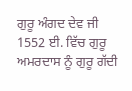ਗੁਰੂ ਅੰਗਦ ਦੇਵ ਜੀ 1552 ਈ. ਵਿੱਚ ਗੁਰੂ ਅਮਰਦਾਸ ਨੂੰ ਗੁਰੂ ਗੱਦੀ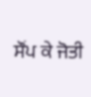ਸੌਂਪ ਕੇ ਜੋਤੀ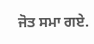ਜੋਤ ਸਮਾ ਗਏ.